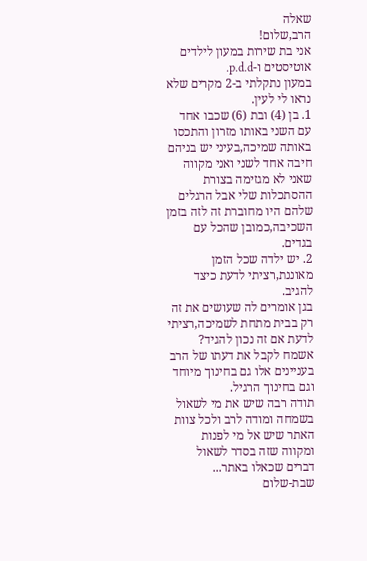שאלה
הרב,שלום!
אני בת שירות במעון לילדים אוטיסטים ו-p.d.d.
במעון נתקלתי ב-2 מקרים שלא נראו לי לעין.
1. בן (4) ובת (6) שכבו אחד עם השני באותו מזרון והתכסו באותה שמיכה,בעיני יש בניהם חיבה אחד לשני ואני מקווה שאני לא מגזימה בצורת ההסתכלות שלי אבל הרגלים שלהם היו מחוברת זה לזה בזמן השכיבה,כמובן שהכל עם בגדים.
2. יש ילדה שכל הזמן מאוננת,רציתי לדעת כיצד להגיב.
בגן אומרים לה שעושים את זה רק בבית מתחת לשמיכה,רציתי לדעת אם זה נכון להגיד?
אשמח לקבל את דעתו של הרב בעניינים אלו גם בחינוך מיוחד וגם בחינוך הרגיל.
תודה רבה שיש את מי לשאול בשמחה ומודה לרב ולכל צוות האתר שיש אל מי לפנות ומקווה שזה בסדר לשאול דברים שכאלו באתר...
שבת-שלום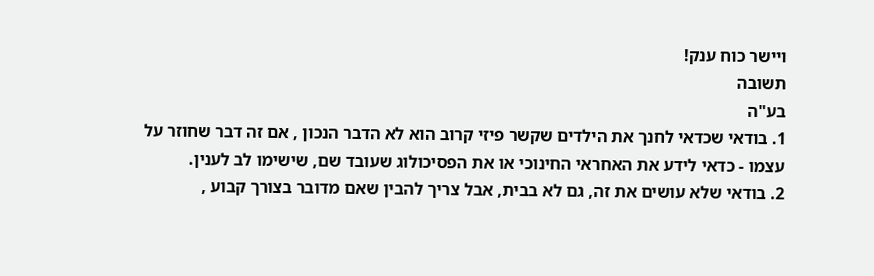ויישר כוח ענק!
תשובה
בע"ה
1. בודאי שכדאי לחנך את הילדים שקשר פיזי קרוב הוא לא הדבר הנכון , אם זה דבר שחוזר על עצמו - כדאי לידע את האחראי החינוכי או את הפסיכולוג שעובד שם, שישימו לב לענין.
2. בודאי שלא עושים את זה, גם לא בבית, אבל צריך להבין שאם מדובר בצורך קבוע ,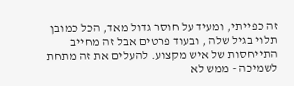זה כפייתי, ומעיד על חוסר גדול מאד, הכל כמובן תלוי בגיל שלה , ובעוד פרטים אבל זה מחייב התייחסות של איש מקצוע. להעלים את זה מתחת לשמיכה - ממש לא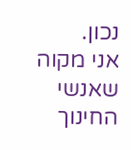נכון.
אני מקוה שאנשי החינוך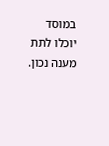במוסד יוכלו לתת מענה נכון.